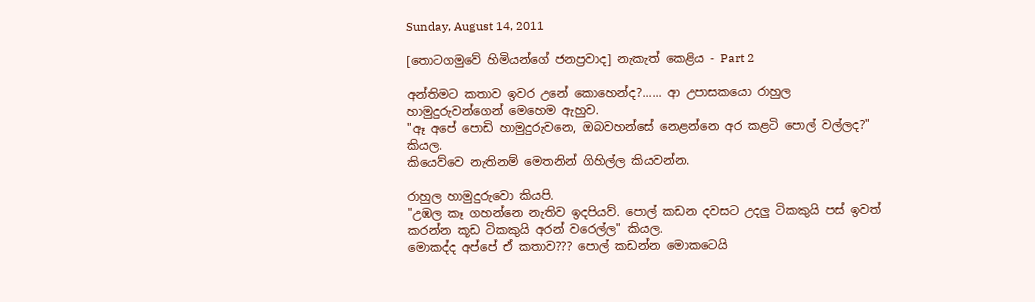Sunday, August 14, 2011

[තොටගමුවේ හිමියන්ගේ ජනප්‍රවාද] නැකැත් කෙළිය - Part 2

අන්තිමට කතාව ඉවර උනේ කොහෙන්ද?...... ආ උපාසකයො රාහුල හාමුදුරුවන්ගෙන් මෙහෙම ඇහුව.
"ඈ අපේ පොඩි හාමුදුරුවනෙ, ඔබවහන්සේ නෙළන්නෙ අර කළටි පොල් වල්ලද?"  කියල.
කියෙව්වෙ නැතිනම් මෙතනින් ගිහිල්ල කියවන්න.

රාහුල හාමුදුරුවො කියපි.
"උඹල කෑ ගහන්නෙ නැතිව ඉදපියව්. පොල් කඩන දවසට උදලු ටිකකුයි පස් ඉවත් කරන්න කූඩ ටිකකුයි අරන් වරෙල්ල" කියල.
මොකද්ද අප්පේ ඒ කතාව??? පොල් කඩන්න මොකටෙයි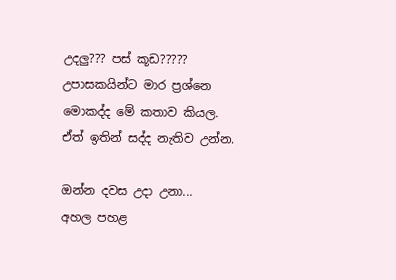උදලු??? පස් කූඩ?????
උපාසකයින්ට මාර ප්‍රශ්නෙ මොකද්ද මේ කතාව කියල. ඒත් ඉතින් සද්ද නැතිව උන්න.

ඔන්න දවස උදා උනා...
අහල පහළ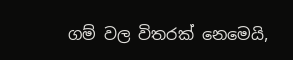ගම් වල විතරක් නෙමෙයි,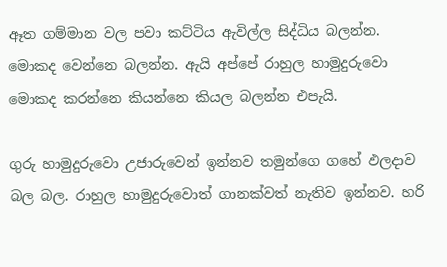ඈත ගම්මාන වල පවා කට්ටිය ඇවිල්ල සිද්ධිය බලන්න. මොකද වෙන්නෙ බලන්න. ඇයි අප්පේ රාහුල හාමුදුරුවො මොකද කරන්නෙ කියන්නෙ කියල බලන්න එපැයි.

ගුරු හාමුදුරුවො උජාරුවෙන් ඉන්නව තමුන්ගෙ ගහේ ඵලදාව බල බල. රාහුල හාමුදුරුවොත් ගානක්වත් නැතිව ඉන්නව. හරි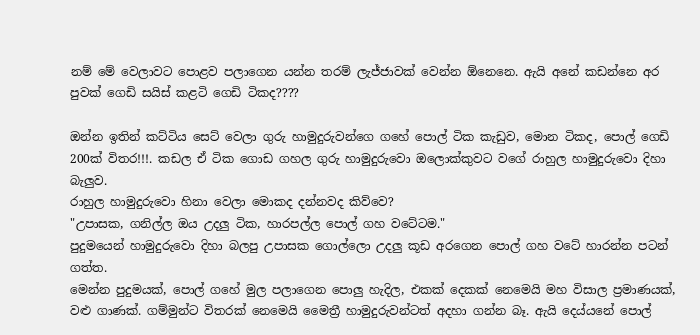නම් මේ වෙලාවට පොළව පලාගෙන යන්න තරම් ලැජ්ජාවක් වෙන්න ඕනෙනෙ. ඇයි අනේ කඩන්නෙ අර පුවක් ගෙඩි සයිස් කළටි ගෙඩි ටිකද????

ඔන්න ඉතින් කට්ටිය සෙට් වෙලා ගුරු හාමුදුරුවන්ගෙ ගහේ පොල් ටික කැඩුව, මොන ටිකද, පොල් ගෙඩි 200ක් විතර!!!. කඩල ඒ ටික ගොඩ ගහල ගුරු හාමුදුරුවො ඔලොක්කුවට වගේ රාහුල හාමුදුරුවො දිහා බැලුව.
රාහුල හාමුදුරුවො හිනා වෙලා මොකද දන්නවද කිව්වෙ?
"උපාසක, ගනිල්ල ඔය උදලු ටික, හාරපල්ල පොල් ගහ වටේටම."
පුදුමයෙන් හාමුදුරුවො දිහා බලපු උපාසක ගොල්ලො උදලු කූඩ අරගෙන පොල් ගහ වටේ හාරන්න පටන් ගත්ත.
මෙන්න පුදුමයක්, පොල් ගහේ මුල පලාගෙන පොලු හැදිල, එකක් දෙකක් නෙමෙයි මහ විසාල ප්‍රමාණයක්, වළු ගාණක්. ගම්මුන්ට විතරක් නෙමෙයි මෛත්‍රී හාමුදුරුවන්ටත් අදහා ගන්න බෑ. ඇයි දෙය්යනේ පොල්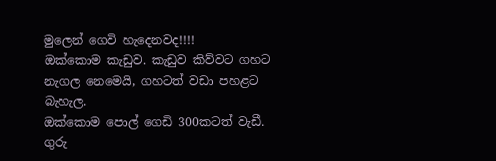මුලෙන් ගෙවි හැදෙනවද!!!!
ඔක්කොම කැඩුව. කැඩුව කිව්වට ගහට නැගල නෙමෙයි, ගහටත් වඩා පහළට බැහැල.
ඔක්කොම පොල් ගෙඩි 300කටත් වැඩී. ගුරු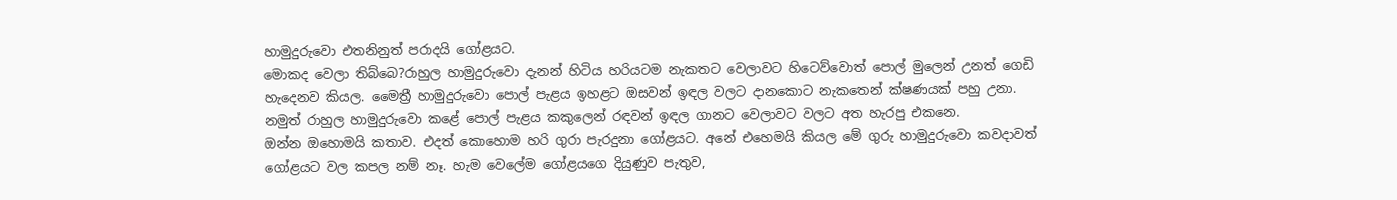හාමුදුරුවො එතනිනුත් පරාදයි ගෝළයට.
මොකද වෙලා තිබ්බෙ?රාහුල හාමුදුරුවො දැනන් හිටිය හරියටම නැකතට වෙලාවට හිටෙව්වොත් පොල් මුලෙන් උනත් ගෙඩි හැදෙනව කියල. මෛත්‍රී හාමුදුරුවො පොල් පැළය ඉහළට ඔසවන් ඉඳල වලට දානකොට නැකතෙන් ක්ෂණයක් පහු උනා. නමුත් රාහුල හාමුදුරුවො කළේ පොල් පැළය කකුලෙන් රඳවන් ඉඳල ගානට වෙලාවට වලට අත හැරපු එකනෙ.
ඔන්න ඔහොමයි කතාව. එදත් කොහොම හරි ගුරා පැරදුනා ගෝළයට. අනේ එහෙමයි කියල මේ ගුරු හාමුදුරුවො කවදාවත් ගෝළයට වල කපල නම් නෑ. හැම වෙලේම ගෝළයගෙ දියුණුව පැතුව,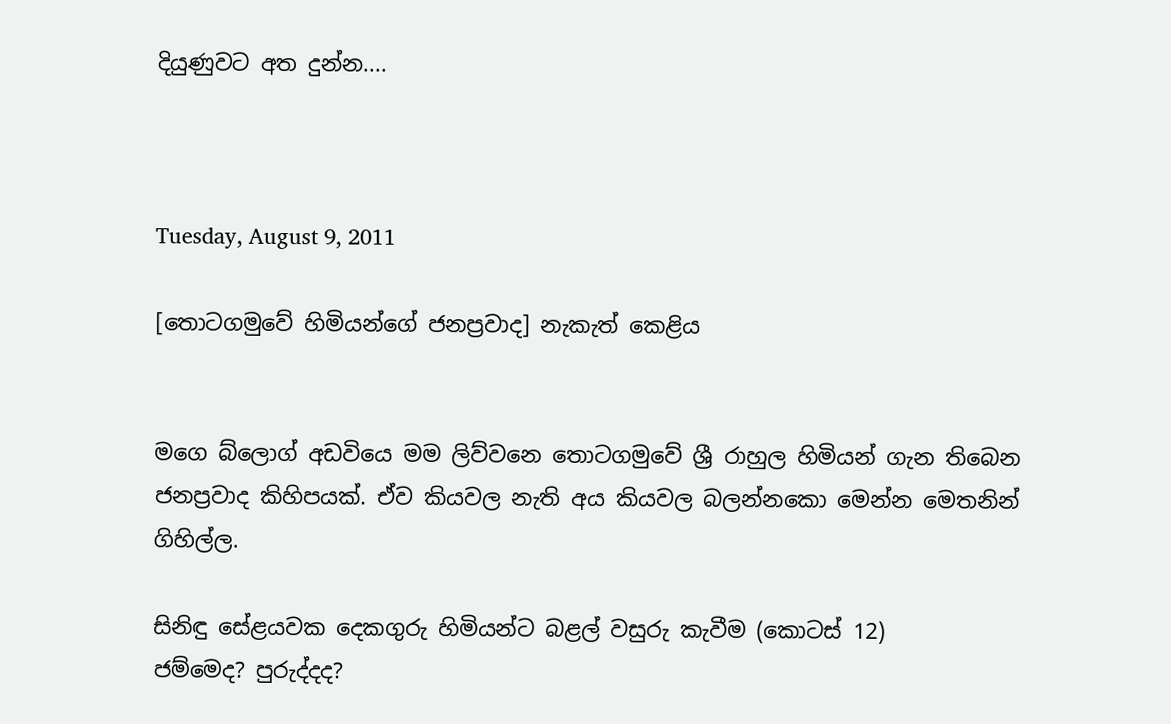දියුණුවට අත දුන්න....



Tuesday, August 9, 2011

[තොටගමුවේ හිමියන්ගේ ජනප්‍රවාද] නැකැත් කෙළිය


මගෙ බ්ලොග් අඩවියෙ මම ලිව්වනෙ තොටගමුවේ ශ්‍රී රාහුල හිමියන් ගැන තිබෙන ජනප්‍රවාද කිහිපයක්. ඒව කියවල නැති අය කියවල බලන්නකො මෙන්න මෙතනින් ගිහිල්ල.

සිනිඳු සේළයවක දෙකගුරු හිමියන්ට බළල් වසුරු කැවීම (කොටස් 12)
ජම්මෙද? පුරුද්දද?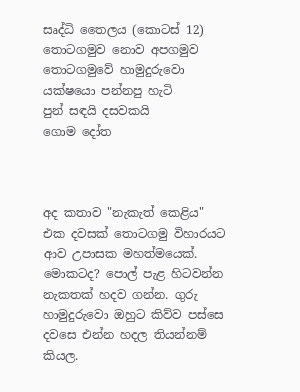සෘද්ධි තෛලය (කොටස් 12)
තොටගමුව නොව අපගමුව
තොටගමුවේ හාමුදුරුවො යක්ෂයො පන්නපු හැටි
පුන් සඳයි දසවකයි
ගොම දෝත



අද කතාව "නැකැත් කෙළිය"
එක දවසක් තොටගමු විහාරයට ආව උපාසක මහත්මයෙක්. මොකටද? පොල් පැළ හිටවන්න නැකතක් හදව ගන්න. ගුරු හාමුදුරුවො ඔහුට කිව්ව පස්සෙ දවසෙ එන්න හදල තියන්නම් කියල.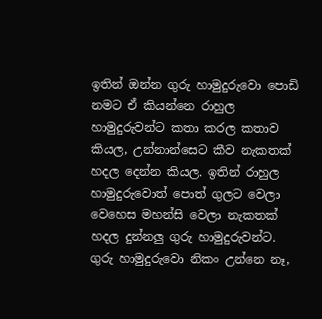ඉතින් ඔන්න ගුරු හාමුදුරුවො පොඩි නමට ඒ කියන්නෙ රාහුල හාමුදුරුවන්ට කතා කරල කතාව කියල, උන්නාන්සෙට කීව නැකතක් හදල දෙන්න කියල. ඉතින් රාහුල හාමුදුරුවොත් පොත් ගුලට වෙලා වෙහෙස මහන්සි වෙලා නැකතක් හදල දුන්නලු ගුරු හාමුදුරුවන්ට.
ගුරු හාමුදුරුවො නිකං උන්නෙ නෑ,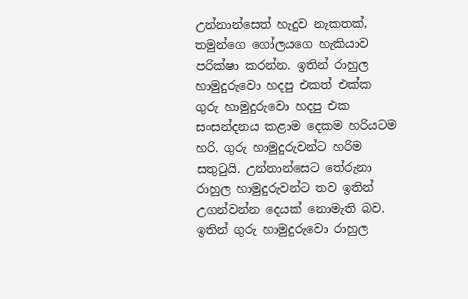උන්නාන්සෙත් හැදුව නැකතක්, තමුන්ගෙ ගෝලයගෙ හැකියාව පරික්ෂා කරන්න. ඉතින් රාහුල හාමුදුරුවො හදපු එකත් එක්ක ගුරු හාමුදුරුවො හදපු එක සංසන්දනය කළාම දෙකම හරියටම හරි. ගුරු හාමුදුරුවන්ට හරිම සතුටුයි. උන්නාන්සෙට තේරුනා රාහුල හාමුදුරුවන්ට තව ඉතින් උගන්වන්න දෙයක් නොමැති බව.
ඉතින් ගුරු හාමුදුරුවො රාහුල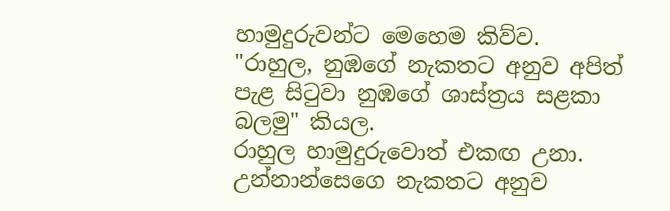හාමුදුරුවන්ට මෙහෙම කිව්ව.
"රාහුල, නුඹගේ නැකතට අනුව අපිත් පැළ සිටුවා නුඹගේ ශාස්ත්‍රය සළකා බලමු" කියල.
රාහුල හාමුදුරුවොත් එකඟ උනා.
උන්නාන්සෙගෙ නැකතට අනුව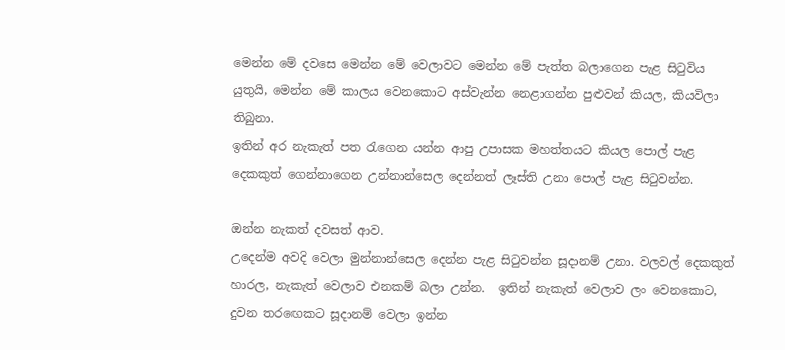මෙන්න මේ දවසෙ මෙන්න මේ වෙලාවට මෙන්න මේ පැත්ත බලාගෙන පැළ සිටුවිය යුතුයි, මෙන්න මේ කාලය වෙනකොට අස්වැන්න නෙළාගන්න පුළුවන් කියල, කියවිලා තිබුනා.
ඉතින් අර නැකැත් පත රැගෙන යන්න ආපු උපාසක මහත්තයට කියල පොල් පැළ දෙකකුත් ගෙන්නාගෙන උන්නාන්සෙල දෙන්නත් ලෑස්ති උනා පොල් පැළ සිටුවන්න.

ඔන්න නැකත් දවසත් ආව.
උදෙන්ම අවදි වෙලා මුන්නාන්සෙල දෙන්න පැළ සිටුවන්න සූදානම් උනා. වලවල් දෙකකුත් හාරල, නැකැත් වෙලාව එනකම් බලා උන්න.  ඉතින් නැකැත් වෙලාව ලං වෙනකොට, දුවන තරඟෙකට සූදානම් වෙලා ඉන්න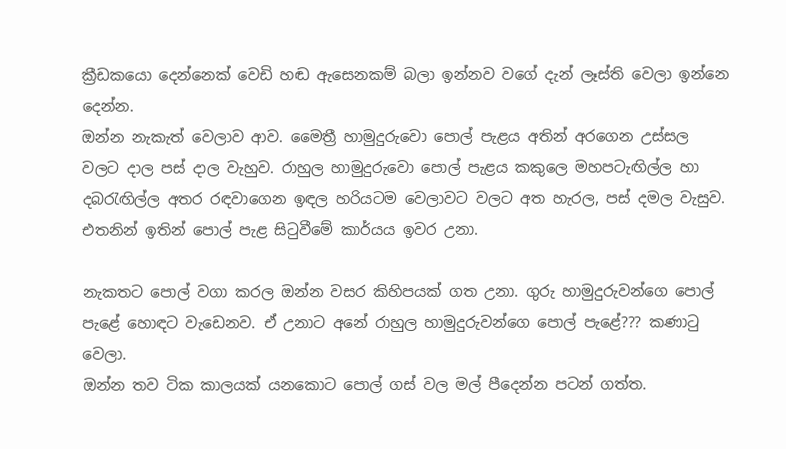ක්‍රීඩකයො දෙන්නෙක් වෙඩි හඬ ඇසෙනකම් බලා ඉන්නව වගේ දැන් ලෑස්ති වෙලා ඉන්නෙ දෙන්න.
ඔන්න නැකැත් වෙලාව ආව. මෛත්‍රී හාමුදුරුවො පොල් පැළය අතින් අරගෙන උස්සල වලට දාල පස් දාල වැහුව. රාහුල හාමුදුරුවො පොල් පැළය කකුලෙ මහපටැඟිල්ල හා දබරැඟිල්ල අතර රඳවාගෙන ඉඳල හරියටම වෙලාවට වලට අත හැරල, පස් දමල වැසුව. එතනින් ඉතින් පොල් පැළ සිටුවීමේ කාර්යය ඉවර උනා.

නැකතට පොල් වගා කරල ඔන්න වසර කිහිපයක් ගත උනා. ගුරු හාමුදුරුවන්ගෙ පොල් පැළේ හොඳට වැඩෙනව. ඒ උනාට අනේ රාහුල හාමුදුරුවන්ගෙ පොල් පැළේ??? කණාටු වෙලා.
ඔන්න තව ටික කාලයක් යනකොට පොල් ගස් වල මල් පීදෙන්න පටන් ගත්ත.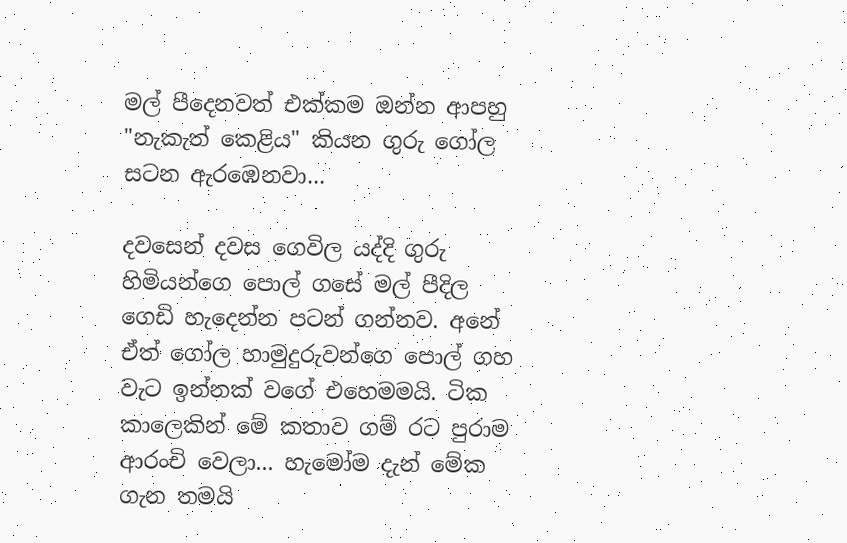මල් පීදෙනවත් එක්කම ඔන්න ආපහු "නැකැත් කෙළිය" කියන ගුරු ගෝල සටන ඇරඹෙනවා...

දවසෙන් දවස ගෙවිල යද්දි ගුරු හිමියන්ගෙ පොල් ගසේ මල් පීදිල ගෙඩි හැදෙන්න පටන් ගන්නව. අනේ ඒත් ගෝල හාමුදුරුවන්ගෙ පොල් ගහ වැට ඉන්නක් වගේ එහෙමමයි. ටික කාලෙකින් මේ කතාව ගම් රට පුරාම ආරංචි වෙලා... හැමෝම දැන් මේක ගැන තමයි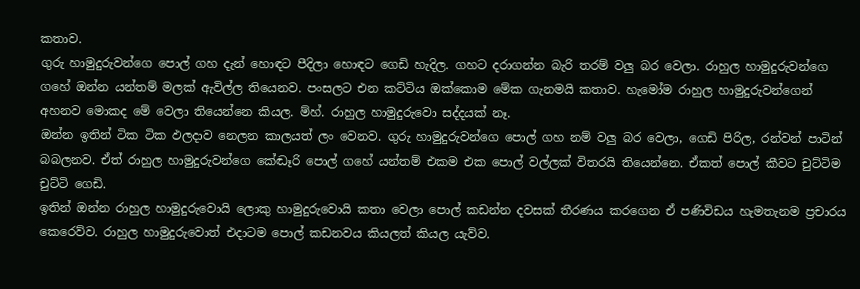කතාව.
ගුරු හාමුදුරුවන්ගෙ පොල් ගහ දැන් හොඳට පීදිලා හොඳට ගෙඩි හැදිල. ගහට දරාගන්න බැරි තරම් වලු බර වෙලා. රාහුල හාමුදුරුවන්ගෙ ගහේ ඔන්න යන්තම් මලක් ඇවිල්ල තියෙනව. පංසලට එන කට්ටිය ඔක්කොම මේක ගැනමයි කතාව. හැමෝම රාහුල හාමුදුරුවන්ගෙන් අහනව මොකද මේ වෙලා තියෙන්නෙ කියල. ම්හ්. රාහුල හාමුදුරුවො සද්දයක් නෑ.
ඔන්න ඉතින් ටික ටික ඵලදාව නෙලන කාලයත් ලං වෙනව. ගුරු හාමුදුරුවන්ගෙ පොල් ගහ නම් වලු බර වෙලා, ගෙඩි පිරිල, රන්වන් පාටින් බබලනව. ඒත් රාහුල හාමුදුරුවන්ගෙ කේඬෑරි පොල් ගහේ යන්තම් එකම එක පොල් වල්ලක් විතරයි තියෙන්නෙ. ඒකත් පොල් කීවට චුට්ටිම චුට්ටි ගෙඩි.
ඉතින් ඔන්න රාහුල හාමුදුරුවොයි ලොකු හාමුදුරුවොයි කතා වෙලා පොල් කඩන්න දවසක් තීරණය කරගෙන ඒ පණිවිඩය හැමතැනම ප්‍රචාරය කෙරෙව්ව. රාහුල හාමුදුරුවොත් එදාටම පොල් කඩනවය කියලත් කියල යැව්ව.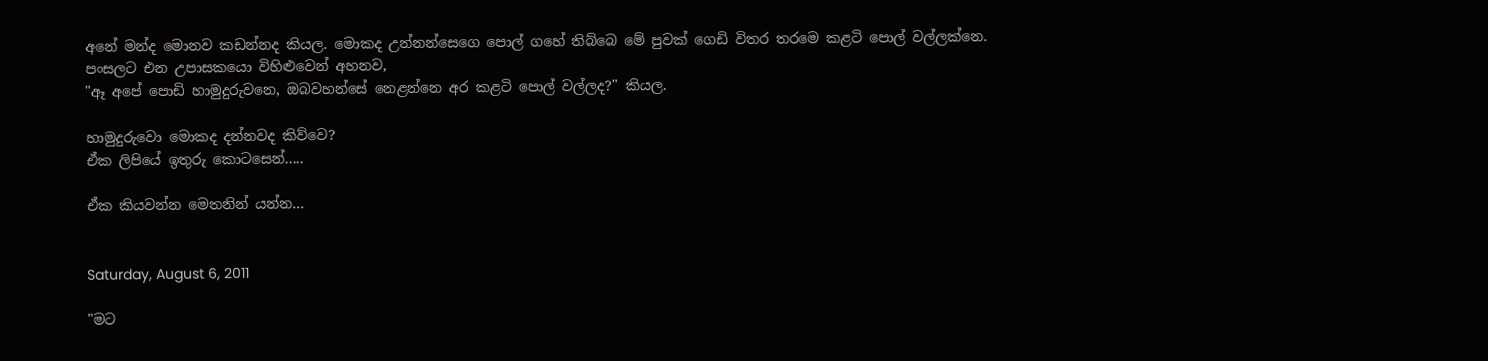අනේ මන්ද මොනව කඩන්නද කියල. මොකද උන්නන්සෙගෙ පොල් ගහේ තිබ්බෙ මේ පුවක් ගෙඩි විතර තරමෙ කළටි පොල් වල්ලක්නෙ.
පංසලට එන උපාසකයො විහිළුවෙන් අහනව,
"ඈ අපේ පොඩි හාමුදුරුවනෙ, ඔබවහන්සේ නෙළන්නෙ අර කළටි පොල් වල්ලද?" කියල.

හාමුදුරුවො මොකද දන්නවද කිව්වෙ?
ඒක ලිපියේ ඉතුරු කොටසෙන්.....

ඒක කියවන්න මෙතනින් යන්න...


Saturday, August 6, 2011

"මට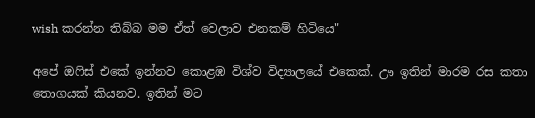wish කරන්න තිබ්බ මම ඒත් වෙලාව එනකම් හිටියෙ"

අපේ ඔෆිස් එකේ ඉන්නව කොළඹ විශ්ව විද්‍යාලයේ එකෙක්. ඌ ඉතින් මාරම රස කතා තොගයක් කියනව. ඉතින් මට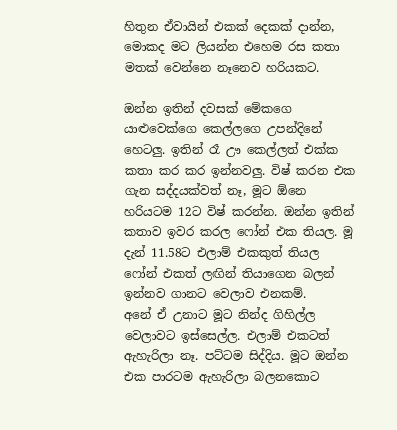හිතුන ඒවායින් එකක් දෙකක් දාන්න, මොකද මට ලියන්න එහෙම රස කතා මතක් වෙන්නෙ නෑනෙව හරියකට.

ඔන්න ඉතින් දවසක් මේකගෙ යාළුවෙක්ගෙ කෙල්ලගෙ උපන්දිනේ හෙටලු. ඉතින් රෑ ඌ කෙල්ලත් එක්ක කතා කර කර ඉන්නවලු. විෂ් කරන එක ගැන සද්දයක්වත් නෑ, මූට ඕනෙ හරියටම 12ට විෂ් කරන්න. ඔන්න ඉතින් කතාව ඉවර කරල ෆෝන් එක තියල. මූ දැන් 11.58ට එලාම් එකකුත් තියල ෆෝන් එකත් ලඟින් තියාගෙන බලන් ඉන්නව ගානට වෙලාව එනකම්.
අනේ ඒ උනාට මූට නින්ද ගිහිල්ල වෙලාවට ඉස්සෙල්ල. එලාම් එකටත් ඇහැරිලා නෑ. පට්ටම සිද්දිය. මූට ඔන්න එක පාරටම ඇහැරිලා බලනකොට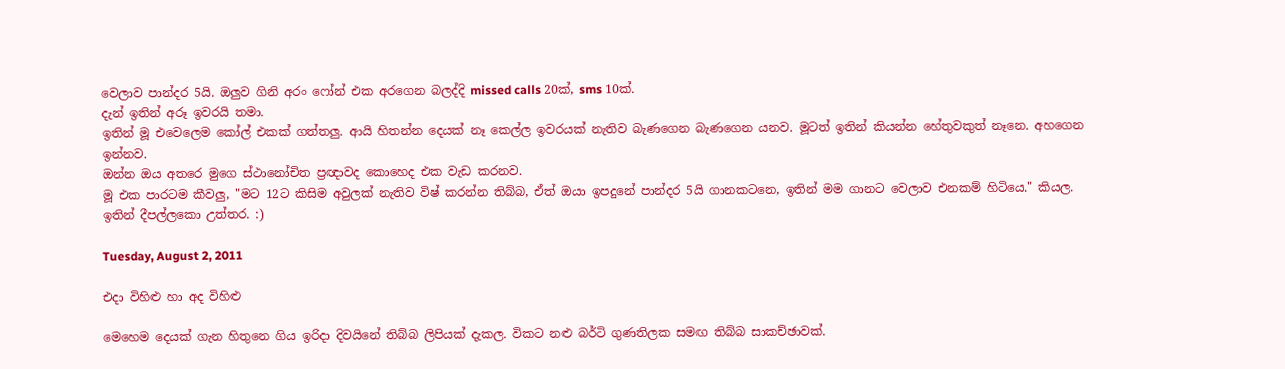වෙලාව පාන්දර 5යි. ඔලුව ගිනි අරං ෆෝන් එක අරගෙන බලද්දි missed calls 20ක්, sms 10ක්.
දැන් ඉතින් අරූ ඉවරයි තමා.
ඉතින් මූ එවෙලෙම කෝල් එකක් ගත්තලු. ආයි හිතන්න දෙයක් නෑ කෙල්ල ඉවරයක් නැතිව බැණගෙන බැණගෙන යනව. මූටත් ඉතින් කියන්න හේතුවකුත් නෑනෙ. අහගෙන ඉන්නව.
ඔන්න ඔය අතරෙ මුගෙ ස්ථානෝචිත ප්‍රඥාවද කොහෙද එක වැඩ කරනව.
මූ එක පාරටම කීවලු, "මට 12ට කිසිම අවුලක් නැතිව විෂ් කරන්න තිබ්බ, ඒත් ඔයා ඉපදුනේ පාන්දර 5යි ගානකටනෙ, ඉතින් මම ගානට වෙලාව එනකම් හිටියෙ." කියල.
ඉතින් දීපල්ලකො උත්තර. :)

Tuesday, August 2, 2011

එදා විහිළු හා අද විහිළු

මෙහෙම දෙයක් ගැන හිතුනෙ ගිය ඉරිදා දිවයිනේ තිබ්බ ලිපියක් දැකල. විකට නළු බර්ටි ගුණතිලක සමඟ තිබ්බ සාකච්ඡාවක්.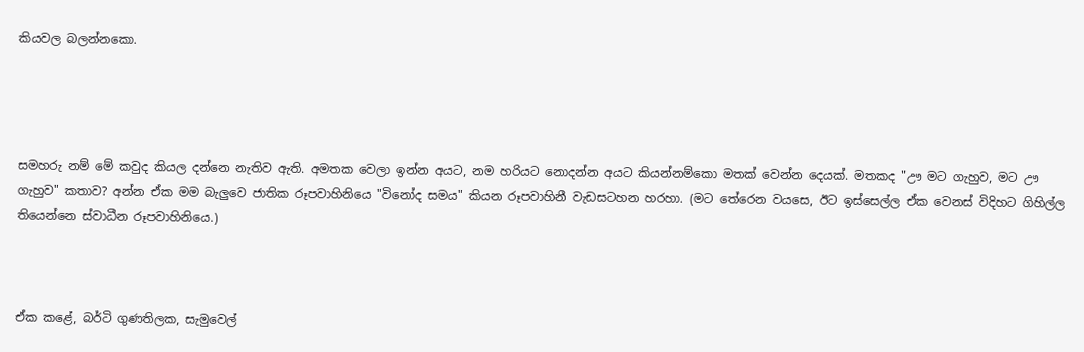කියවල බලන්නකො.




සමහරු නම් මේ කවුද කියල දන්නෙ නැතිව ඇති. අමතක වෙලා ඉන්න අයට, නම හරියට නොදන්න අයට කියන්නම්කො මතක් වෙන්න දෙයක්. මතකද "ඌ මට ගැහුව, මට ඌ ගැහුව" කතාව? අන්න ඒක මම බැලුවෙ ජාතික රූපවාහිනියෙ "විනෝද සමය" කියන රූපවාහිනී වැඩසටහන හරහා. (මට තේරෙන වයසෙ, ඊට ඉස්සෙල්ල ඒක වෙනස් විදිහට ගිහිල්ල තියෙන්නෙ ස්වාධීන රූපවාහිනියෙ.)



ඒක කළේ, බර්ටි ගුණතිලක, සැමුවෙල්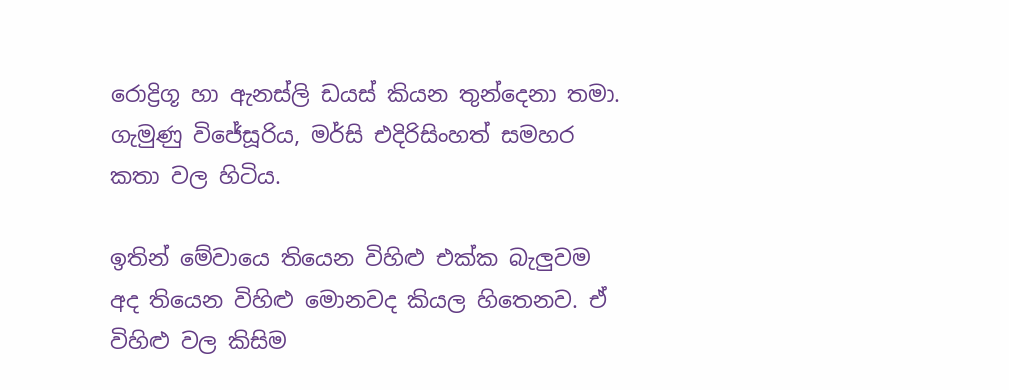රොද්‍රිගූ හා ඇනස්ලි ඩයස් කියන තුන්දෙනා තමා. ගැමුණු විජේසූරිය, මර්සි එදිරිසිංහත් සමහර කතා වල හිටිය.

ඉතින් මේවායෙ තියෙන විහිළු එක්ක බැලුවම අද තියෙන විහිළු මොනවද කියල හිතෙනව. ඒ විහිළු වල කිසිම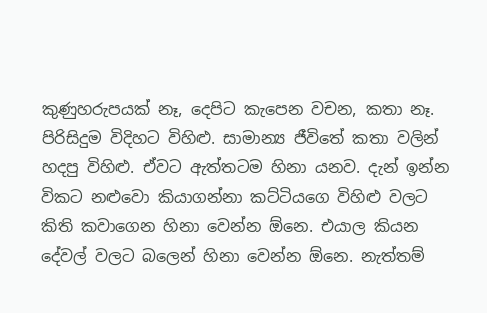කුණුහරුපයක් නෑ, දෙපිට කැපෙන වචන, කතා නෑ. පිරිසිදුම විදිහට විහිළු. සාමාන්‍ය ජීවිතේ කතා වලින් හදපු විහිළු. ඒවට ඇත්තටම හිනා යනව. දැන් ඉන්න විකට නළුවො කියාගන්නා කට්ටියගෙ විහිළු වලට කිති කවාගෙන හිනා වෙන්න ඕනෙ. එයාල කියන දේවල් වලට බලෙන් හිනා වෙන්න ඕනෙ. නැත්තම්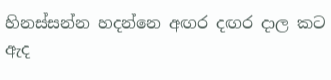හිනස්සන්න හදන්නෙ අඟර දඟර දාල කට ඇද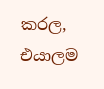කරල, එයාලම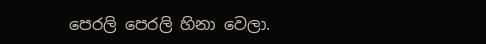පෙරලි පෙරලි හිනා වෙලා.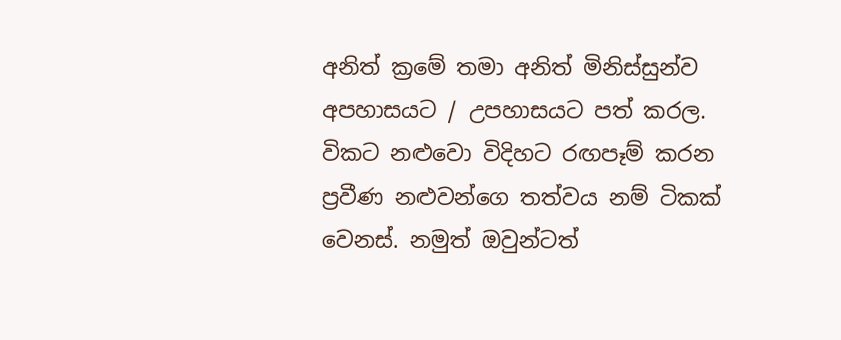අනිත් ක්‍රමේ තමා අනිත් මිනිස්සුන්ව අපහාසයට / උපහාසයට පත් කරල.  විකට නළුවො විදිහට රඟපෑම් කරන ප්‍රවීණ නළුවන්ගෙ තත්වය නම් ටිකක් වෙනස්. නමුත් ඔවුන්ටත්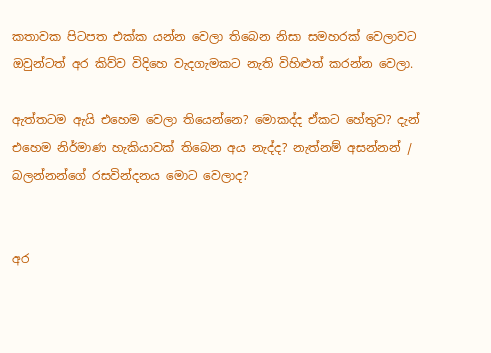කතාවක පිටපත එක්ක යන්න වෙලා තිබෙන නිසා සමහරක් වෙලාවට ඔවුන්ටත් අර කිව්ව විදිහෙ වැදගැමකට නැති විහිළුත් කරන්න වෙලා.

ඇත්තටම ඇයි එහෙම වෙලා තියෙන්නෙ? මොකද්ද ඒකට හේතුව? දැන් එහෙම නිර්මාණ හැකියාවක් තිබෙන අය නැද්ද? නැත්නම් අසන්නන් / බලන්නන්ගේ රසවින්දනය මොට වෙලාද?


අර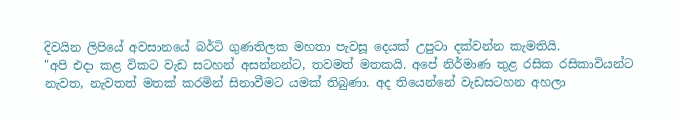දිවයින ලිපියේ අවසානයේ බර්ටි ගුණතිලක මහතා පැවසූ දෙයක් උපුටා දක්වන්න කැමතියි.
"අපි එදා කළ විකට වැඩ සටහන් අසන්නන්ට, තවමත් මතකයි. අපේ නිර්මාණ තුළ රසික රසිකාවියන්ට නැවත, නැවතත් මතක්‌ කරමින් සිනාවීමට යමක්‌ තිබුණා. අද තියෙන්නේ වැඩසටහන අහලා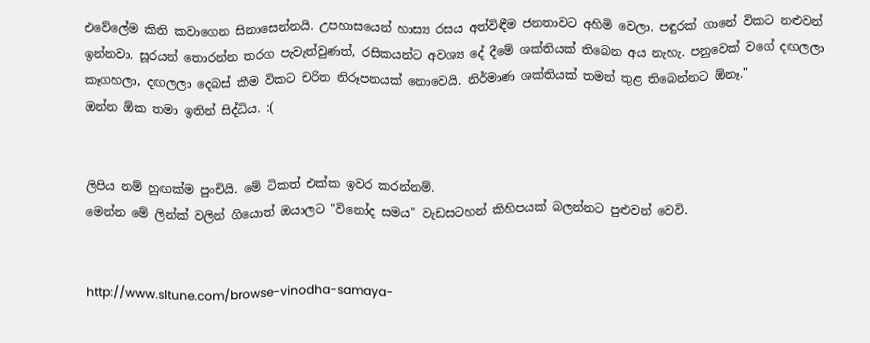එවේලේම කිති කවාගෙන සිනාසෙන්නයි. උපහාසයෙන් හාස්‍ය රසය අත්විඳීම ජනතාවට අහිමි වෙලා. පඳුරක්‌ ගානේ විකට නළුවන් ඉන්නවා. සූරයන් තොරන්න තරග පැවැත්වුණත්, රසිකයන්ට අවශ්‍ය දේ දීමේ ශක්‌තියක්‌ තිබෙන අය නැහැ. පනුවෙක්‌ වගේ දඟලලා කෑගහලා, දඟලලා දෙබස්‌ කීම විකට චරිත නිරූපනයක්‌ නොවෙයි. නිර්මාණ ශක්‌තියක්‌ තමන් තුළ තිබෙන්නට ඕනෑ."
ඔන්න ඕක තමා ඉතින් සිද්ධිය. :(


ලිපිය නම් හුඟක්ම පුංචියි. මේ ටිකත් එක්ක ඉවර කරන්නම්.
මෙන්න මේ ලින්ක් වලින් ගියොත් ඔයාලට "විනෝද සමය" වැඩසටහන් කිහිපයක් බලන්නට පුළුවන් වෙවි.


http://www.sltune.com/browse-vinodha-samaya-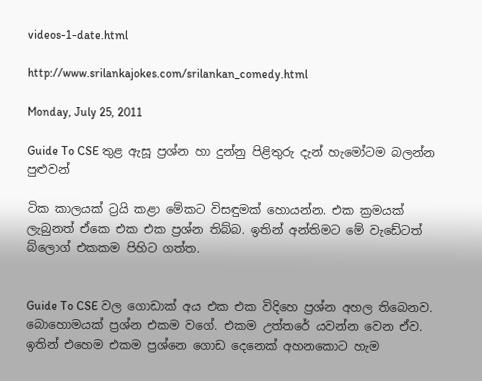videos-1-date.html

http://www.srilankajokes.com/srilankan_comedy.html

Monday, July 25, 2011

Guide To CSE තුළ ඇසූ ප්‍රශ්න හා දුන්නු පිළිතුරු දැන් හැමෝටම බලන්න පුළුවන්

ටික කාලයක් ට්‍රයි කළා මේකට විසඳුමක් හොයන්න. එක ක්‍රමයක් ලැබුනත් ඒකෙ එක එක ප්‍රශ්න තිබ්බ. ඉතින් අන්තිමට මේ වැඩේටත් බ්ලොග් එකකම පිහිට ගත්ත.


Guide To CSE වල ගොඩාක් අය එක එක විදිහෙ ප්‍රශ්න අහල තිබෙනව. බොහොමයක් ප්‍රශ්න එකම වගේ. එකම උත්තරේ යවන්න වෙන ඒව. ඉතින් එහෙම එකම ප්‍රශ්නෙ ගොඩ දෙනෙක් අහනකොට හැම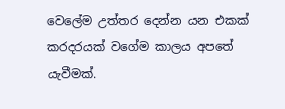වෙලේම උත්තර දෙන්න යන එකක් කරදරයක් වගේම කාලය අපතේ යැවීමක්.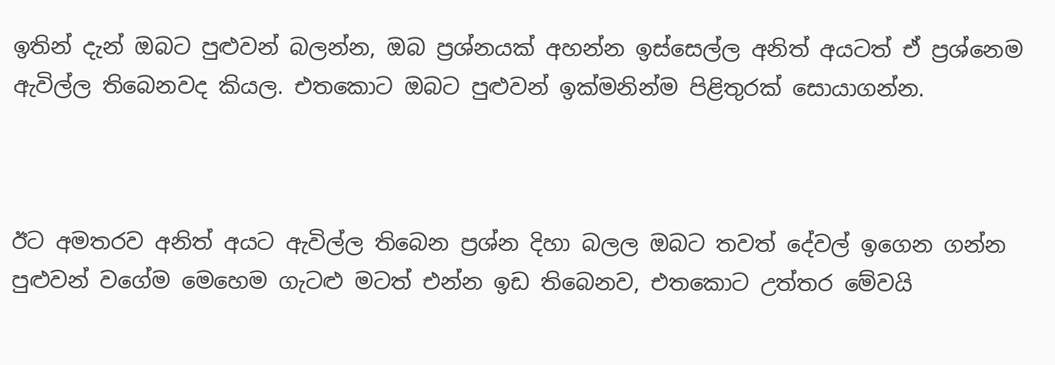ඉතින් දැන් ඔබට පුළුවන් බලන්න, ඔබ ප්‍රශ්නයක් අහන්න ඉස්සෙල්ල අනිත් අයටත් ඒ ප්‍රශ්නෙම ඇවිල්ල තිබෙනවද කියල. එතකොට ඔබට පුළුවන් ඉක්මනින්ම පිළිතුරක් සොයාගන්න.



ඊට අමතරව අනිත් අයට ඇවිල්ල තිබෙන ප්‍රශ්න දිහා බලල ඔබට තවත් දේවල් ඉගෙන ගන්න පුළුවන් වගේම මෙහෙම ගැටළු මටත් එන්න ඉඩ තිබෙනව, එතකොට උත්තර මේවයි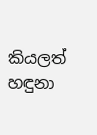කියලත් හඳුනා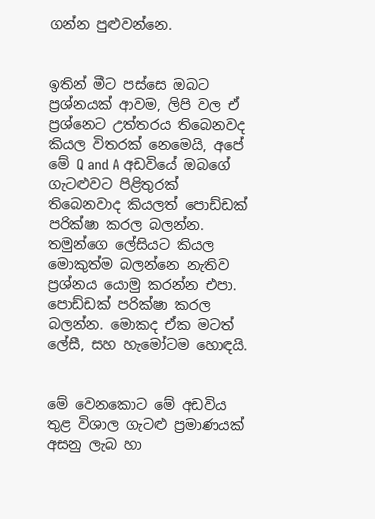ගන්න පුළුවන්නෙ.


ඉතින් මීට පස්සෙ ඔබට ප්‍රශ්නයක් ආවම, ලිපි වල ඒ ප්‍රශ්නෙට උත්තරය තිබෙනවද කියල විතරක් නෙමෙයි, අපේ මේ Q and A අඩවියේ ඔබගේ ගැටළුවට පිළිතුරක් තිබෙනවාද කියලත් පොඩ්ඩක් පරික්ෂා කරල බලන්න. තමුන්ගෙ ලේසියට කියල මොකුත්ම බලන්නෙ නැතිව ප්‍රශ්නය යොමු කරන්න එපා. පොඩ්ඩක් පරික්ෂා කරල බලන්න. මොකද ඒක මටත් ලේසී, සහ හැමෝටම හොඳයි.


මේ වෙනකොට මේ අඩවිය තුළ විශාල ගැටළු ප්‍රමාණයක් අසනු ලැබ හා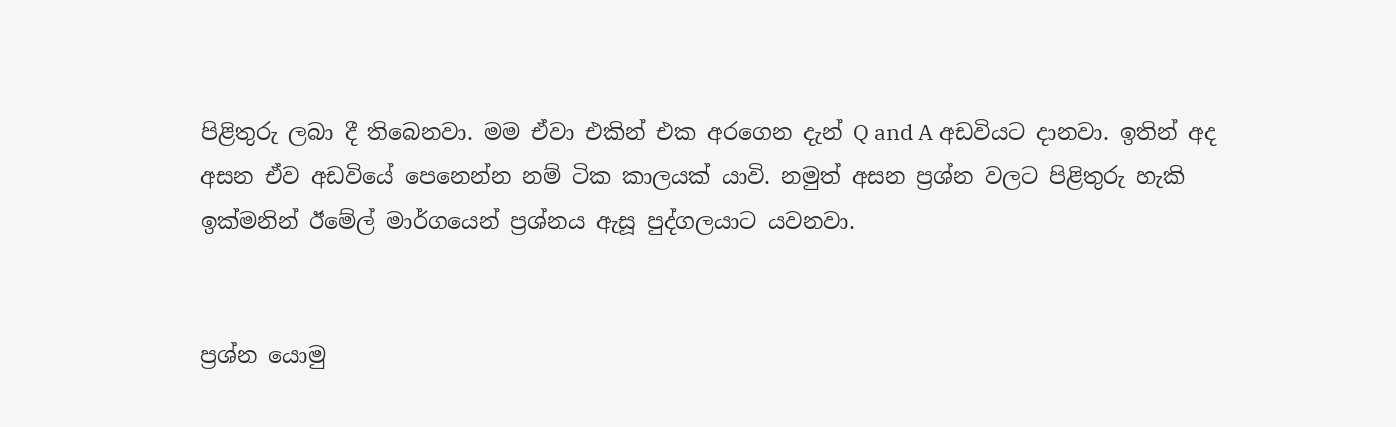පිළිතුරු ලබා දී තිබෙනවා. මම ඒවා එකින් එක අරගෙන දැන් Q and A අඩවියට දානවා. ඉතින් අද අසන ඒව අඩවියේ පෙනෙන්න නම් ටික කාලයක් යාවි. නමුත් අසන ප්‍රශ්න වලට පිළිතුරු හැකි ඉක්මනින් ඊමේල් මාර්ගයෙන් ප්‍රශ්නය ඇසූ පුද්ගලයාට යවනවා.


ප්‍රශ්න යොමු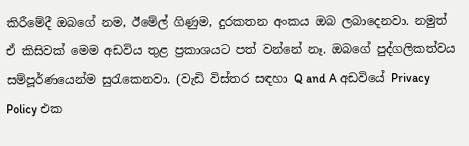කිරීමේදී ඔබගේ නම, ඊමේල් ගිණුම, දුරකතන අංකය ඔබ ලබාදෙනවා. නමුත් ඒ කිසිවක් මෙම අඩවිය තුළ ප්‍රකාශයට පත් වන්නේ නෑ. ඔබගේ පුද්ගලිකත්වය සම්පූර්ණයෙන්ම සුරැකෙනවා. (වැඩි විස්තර සඳහා Q and A අඩවියේ Privacy Policy එක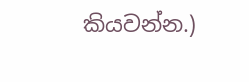කියවන්න.)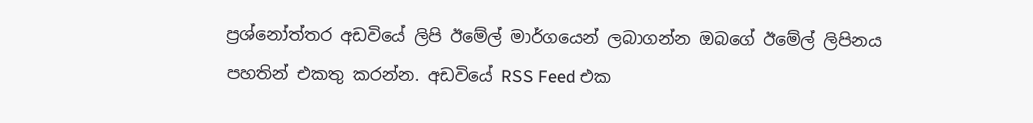ප්‍රශ්නෝත්තර අඩවියේ ලිපි ඊමේල් මාර්ගයෙන් ලබාගන්න ඔබගේ ඊමේල් ලිපිනය පහතින් එකතු කරන්න. අඩවියේ RSS Feed එක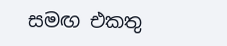සමඟ එකතු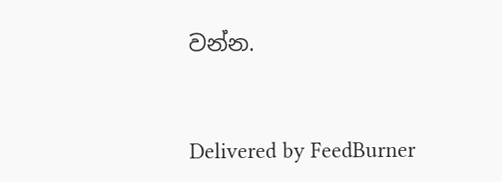වන්න.


Delivered by FeedBurner